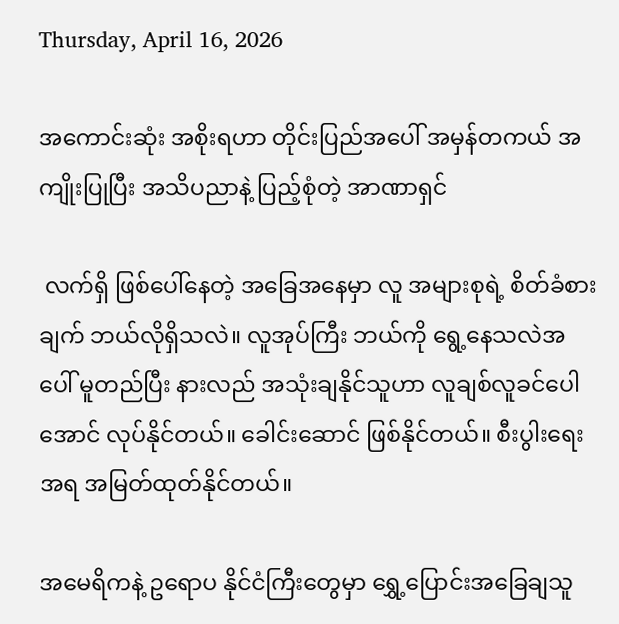Thursday, April 16, 2026

အကောင်းဆုံး အစိုးရဟာ တိုင်းပြည်အပေါ် အမှန်တကယ် အကျိုးပြုပြီး အသိပညာနဲ့ ပြည့်စုံတဲ့ အာဏာရှင်

 လက်ရှိ ဖြစ်ပေါ်နေတဲ့ အခြေအနေမှာ လူ အများစုရဲ့ စိတ်ခံစားချက် ဘယ်လိုရှိသလဲ။ လူအုပ်ကြီး ဘယ်ကို ရွေ့နေသလဲအပေါ် မူတည်ပြီး နားလည် အသုံးချနိုင်သူဟာ လူချစ်လူခင်ပေါအောင် လုပ်နိုင်တယ်။ ခေါင်းဆောင် ဖြစ်နိုင်တယ်။ စီးပွါးရေးအရ အမြတ်ထုတ်နိုင်တယ်။

အမေရိကနဲ့ ဥရောပ နိုင်ငံကြီးတွေမှာ ရွှေ့ပြောင်းအခြေချသူ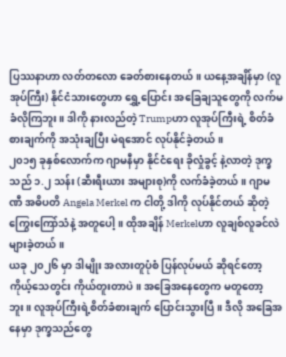ပြဿနာဟာ လတ်တလော ခေတ်စားနေတယ်။ ယနေ့အချိန်မှာ (လူအုပ်ကြီး) နိုင်ငံသားတွေဟာ ရွှေ့ပြောင်း အခြေချသူတွေကို လက်မခံလိုကြဘူး။ ဒါကို နားလည်တဲ့ Trumpဟာ လူအုပ်ကြီးရဲ့ စိတ်ခံစားချက်ကို အသုံးချပြီး မဲရအောင် လုပ်နိုင်ခဲ့တယ်။
၂၀၁၅ ခုနှစ်လောက်က ဂျာမနီမှာ နိုင်ငံရေး ခိုလှုံခွင့် နဲ့လာတဲ့ ဒုက္ခသည် ၁.၂ သန်း (ဆီးရီးယား အများစု)ကို လက်ခံခဲ့တယ်။ ဂျာမဏီ အဓိပတိ Angela Merkel က ငါတို့ ဒါကို လုပ်နိုင်တယ် ဆိုတဲ့ ကြွေးကြော်သံနဲ့ အတူပေါ့။ ထိုအချိန် Merkelဟာ လူချစ်လူခင်လဲ များခဲ့တယ်။
ယခု ၂၀၂၆ မှာ ဒါမျိုး အလားတူပုံစံ ပြန်လုပ်မယ် ဆိုရင်တော့ ကိုယ့်သေတွင်း ကိုယ်တူးတာပဲ။ အခြေအနေတွေက မတူတော့ဘူး။ လူအုပ်ကြီးရဲ့စိတ်ခံစားချက် ပြောင်းသွားပြီ။ ဒီလို အခြေအနေမှာ ဒုက္ခသည်တွေ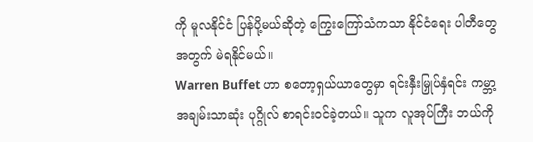ကို မူလနိုင်ငံ ပြန်ပို့မယ်ဆိုတဲ့ ကြွေးကြော်သံကသာ နိုင်ငံရေး ပါတီတွေအတွက် မဲရနိုင်မယ်။
Warren Buffet ဟာ စတော့ရှယ်ယာတွေမှာ ရင်းနှီးမြှုပ်နှံရင်း ကမ္ဘာ့အချမ်းသာဆုံး ပုဂ္ဂိုလ် စာရင်းဝင်ခဲ့တယ်။ သူက လူအုပ်ကြီး ဘယ်ကို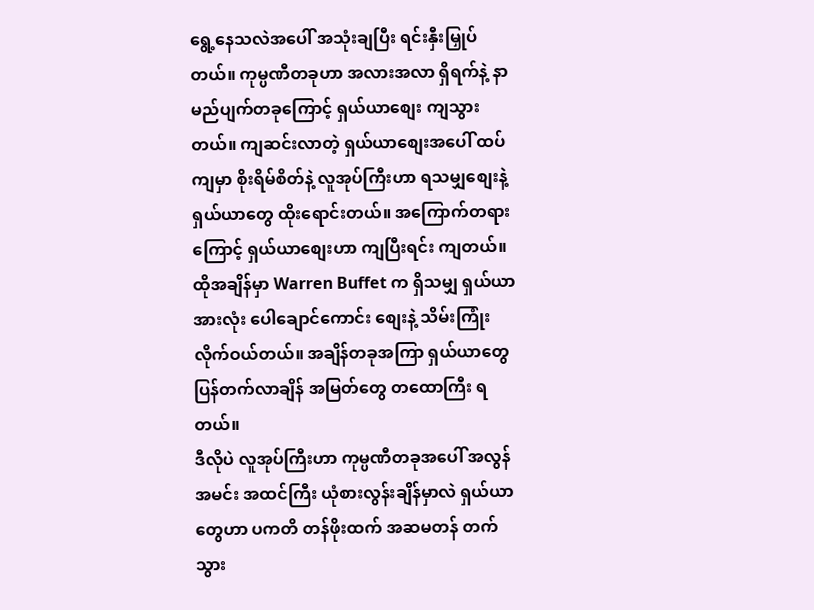ရွေ့နေသလဲအပေါ် အသုံးချပြီး ရင်းနှီးမြှုပ်တယ်။ ကုမ္ပဏီတခုဟာ အလားအလာ ရှိရက်နဲ့ နာမည်ပျက်တခုကြောင့် ရှယ်ယာစျေး ကျသွားတယ်။ ကျဆင်းလာတဲ့ ရှယ်ယာစျေးအပေါ် ထပ်ကျမှာ စိုးရိမ်စိတ်နဲ့ လူအုပ်ကြီးဟာ ရသမျှစျေးနဲ့ ရှယ်ယာတွေ ထိုးရောင်းတယ်။ အကြောက်တရားကြောင့် ရှယ်ယာစျေးဟာ ကျပြီးရင်း ကျတယ်။ ထိုအချိန်မှာ Warren Buffet က ရှိသမျှ ရှယ်ယာအားလုံး ပေါချောင်ကောင်း စျေးနဲ့ သိမ်းကြုံးလိုက်ဝယ်တယ်။ အချိန်တခုအကြာ ရှယ်ယာတွေ ပြန်တက်လာချိန် အမြတ်တွေ တထောကြီး ရတယ်။
ဒီလိုပဲ လူအုပ်ကြီးဟာ ကုမ္ပဏီတခုအပေါ် အလွန်အမင်း အထင်ကြီး ယုံစားလွန်းချိန်မှာလဲ ရှယ်ယာတွေဟာ ပကတိ တန်ဖိုးထက် အဆမတန် တက်သွား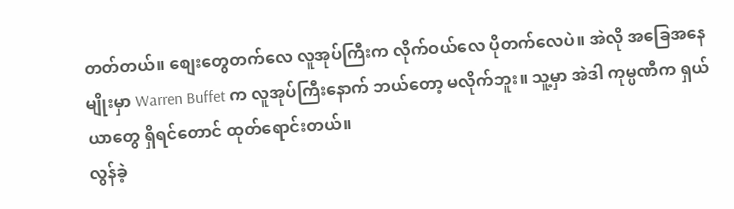တတ်တယ်။ စျေးတွေတက်လေ လူအုပ်ကြီးက လိုက်ဝယ်လေ ပိုတက်လေပဲ။ အဲလို အခြေအနေမျိုးမှာ Warren Buffet က လူအုပ်ကြီးနောက် ဘယ်တော့ မလိုက်ဘူး။ သူ့မှာ အဲဒါ ကုမ္ပဏီက ရှယ်ယာတွေ ရှိရင်တောင် ထုတ်ရောင်းတယ်။
လွန်ခဲ့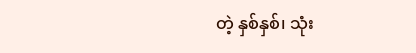တဲ့ နှစ်နှစ်၊ သုံး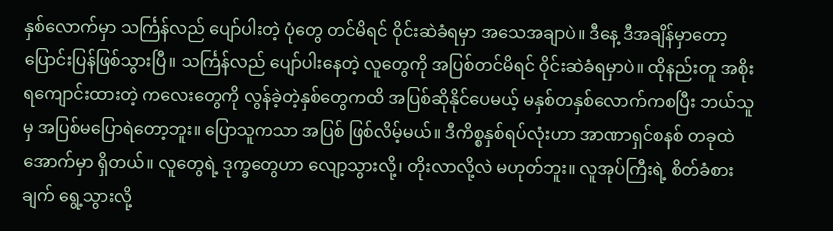နှစ်လောက်မှာ သင်္ကြန်လည် ပျော်ပါးတဲ့ ပုံတွေ တင်မိရင် ဝိုင်းဆဲခံရမှာ အသေအချာပဲ။ ဒီနေ့ ဒီအချိန်မှာတော့ ပြောင်းပြန်ဖြစ်သွားပြီ။ သင်္ကြန်လည် ပျော်ပါးနေတဲ့ လူတွေကို အပြစ်တင်မိရင် ဝိုင်းဆဲခံရမှာပဲ။ ထိုနည်းတူ အစိုးရကျောင်းထားတဲ့ ကလေးတွေကို လွန်ခဲ့တဲ့နှစ်တွေကထိ အပြစ်ဆိုနိုင်ပေမယ့် မနှစ်တနှစ်လောက်ကစပြီး ဘယ်သူမှ အပြစ်မပြောရဲတော့ဘူး။ ပြောသူကသာ အပြစ် ဖြစ်လိမ့်မယ်။ ဒီကိစ္စနှစ်ရပ်လုံးဟာ အာဏာရှင်စနစ် တခုထဲအောက်မှာ ရှိတယ်။ လူတွေရဲ့ ဒုက္ခတွေဟာ လျော့သွားလို့၊ တိုးလာလို့လဲ မဟုတ်ဘူး။ လူအုပ်ကြီးရဲ့ စိတ်ခံစားချက် ရွေ့သွားလို့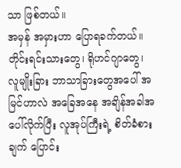သာ ဖြစ်တယ်။
အမှန် အမှားဟာ ပြောရခက်တယ်။ တိုင်းရင်းသားတွေ၊ ရိုဟင်ဂျာတွေ၊ လူမျိုးခြား ဘာသာခြားတွေအပေါ် အမြင်ဟာလဲ အခြေအနေ အချိန်အခါအပေါ်လိုက်ပြီး လူအုပ်ကြီးရဲ့ စိတ်ခံစားချက် ပြောင်း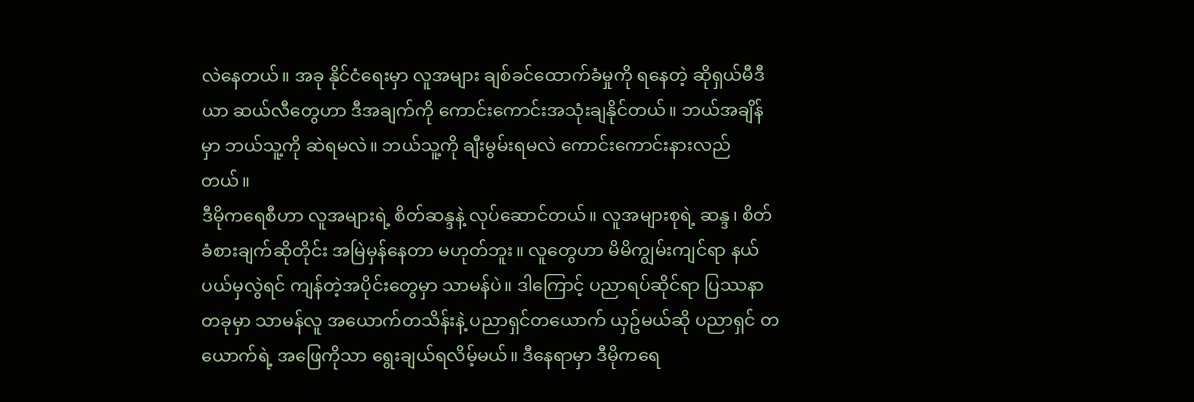လဲနေတယ်။ အခု နိုင်ငံရေးမှာ လူအများ ချစ်ခင်ထောက်ခံမှုကို ရနေတဲ့ ဆိုရှယ်မီဒီယာ ဆယ်လီတွေဟာ ဒီအချက်ကို ကောင်းကောင်းအသုံးချနိုင်တယ်။ ဘယ်အချိန်မှာ ဘယ်သူ့ကို ဆဲရမလဲ။ ဘယ်သူ့ကို ချီးမွမ်းရမလဲ ကောင်းကောင်းနားလည်တယ်။
ဒီမိုကရေစီဟာ လူအများရဲ့ စိတ်ဆန္ဒနဲ့ လုပ်ဆောင်တယ်။ လူအများစုရဲ့ ဆန္ဒ၊ စိတ်ခံစားချက်ဆိုတိုင်း အမြဲမှန်နေတာ မဟုတ်ဘူး။ လူတွေဟာ မိမိကျွမ်းကျင်ရာ နယ်ပယ်မှလွဲရင် ကျန်တဲ့အပိုင်းတွေမှာ သာမန်ပဲ။ ဒါကြောင့် ပညာရပ်ဆိုင်ရာ ပြဿနာတခုမှာ သာမန်လူ အယောက်တသိန်းနဲ့ ပညာရှင်တယောက် ယှဥ်မယ်ဆို ပညာရှင် တယောက်ရဲ့ အဖြေကိုသာ ရွေးချယ်ရလိမ့်မယ်။ ဒီနေရာမှာ ဒီမိုကရေ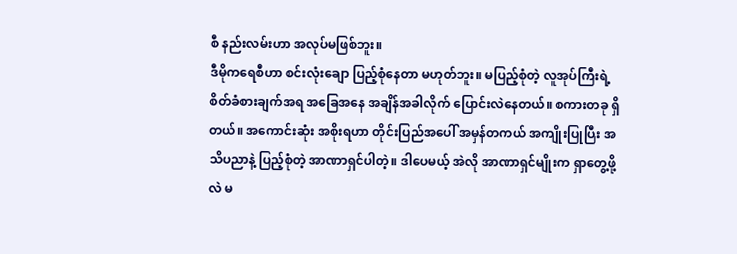စီ နည်းလမ်းဟာ အလုပ်မဖြစ်ဘူး။
ဒီမိုကရေစီဟာ စင်းလုံးချော ပြည့်စုံနေတာ မဟုတ်ဘူး။ မပြည့်စုံတဲ့ လူအုပ်ကြီးရဲ့ စိတ်ခံစားချက်အရ အခြေအနေ အချိန်အခါလိုက် ပြောင်းလဲနေတယ်။ စကားတခု ရှိတယ်။ အကောင်းဆုံး အစိုးရဟာ တိုင်းပြည်အပေါ် အမှန်တကယ် အကျိုးပြုပြီး အသိပညာနဲ့ ပြည့်စုံတဲ့ အာဏာရှင်ပါတဲ့။ ဒါပေမယ့် အဲလို အာဏာရှင်မျိုးက ရှာတွေ့ဖို့လဲ မ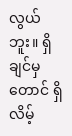လွယ်ဘူး။ ရှိချင်မှတောင် ရှိလိမ့်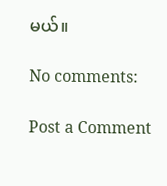မယ်။

No comments:

Post a Comment